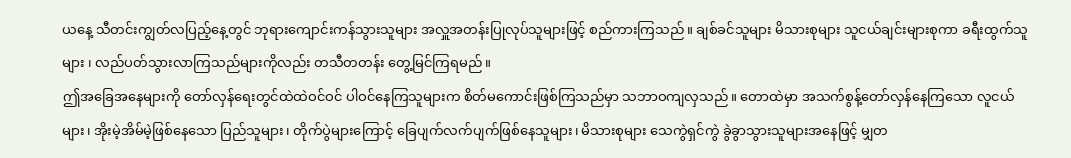ယနေ့ သီတင်းကျွတ်လပြည့်နေ့တွင် ဘုရားကျောင်းကန်သွားသူများ အလှူအတန်းပြုလုပ်သူများဖြင့် စည်ကားကြသည်။ ချစ်ခင်သူများ မိသားစုများ သူငယ်ချင်းများစုကာ ခရီးထွက်သူများ ၊ လည်ပတ်သွားလာကြသည်များကိုလည်း တသီတတန်း တွေ့မြင်ကြရမည်။
ဤအခြေအနေများကို တော်လှန်ရေးတွင်ထဲထဲဝင်ဝင် ပါဝင်နေကြသူများက စိတ်မကောင်းဖြစ်ကြသည်မှာ သဘာဝကျလှသည်။ တောထဲမှာ အသက်စွန့်တော်လှန်နေကြသော လူငယ်များ၊ အိုးမဲ့အိမ်မဲ့ဖြစ်နေသော ပြည်သူများ၊ တိုက်ပွဲများကြောင့် ခြေပျက်လက်ပျက်ဖြစ်နေသူများ၊ မိသားစုများ သေကွဲရှင်ကွဲ ခွဲခွာသွားသူများအနေဖြင့် မျှတ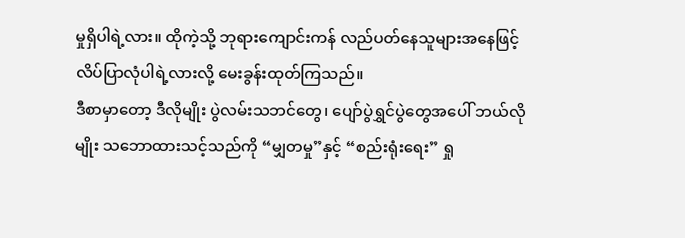မှုရှိပါရဲ့လား။ ထိုကဲ့သို့ ဘုရားကျောင်းကန် လည်ပတ်နေသူများအနေဖြင့် လိပ်ပြာလုံပါရဲ့လားလို့ မေးခွန်းထုတ်ကြသည်။
ဒီစာမှာတော့ ဒီလိုမျိုး ပွဲလမ်းသဘင်တွေ၊ ပျော်ပွဲရွှင်ပွဲတွေအပေါ် ဘယ်လိုမျိုး သဘောထားသင့်သည်ကို “မျှတမှု”နှင့် “စည်းရုံးရေး” ရှု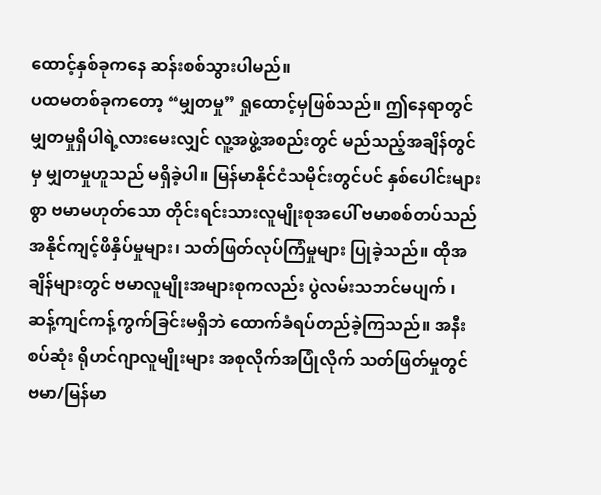ထောင့်နှစ်ခုကနေ ဆန်းစစ်သွားပါမည်။
ပထမတစ်ခုကတော့ “မျှတမှု” ရှုထောင့်မှဖြစ်သည်။ ဤနေရာတွင် မျှတမှုရှိပါရဲ့လားမေးလျှင် လူ့အဖွဲ့အစည်းတွင် မည်သည့်အချိန်တွင်မှ မျှတမှုဟူသည် မရှိခဲ့ပါ။ မြန်မာနိုင်ငံသမိုင်းတွင်ပင် နှစ်ပေါင်းများစွာ ဗမာမဟုတ်သော တိုင်းရင်းသားလူမျိုးစုအပေါ် ဗမာစစ်တပ်သည် အနိုင်ကျင့်ဖိနှိပ်မှုများ၊ သတ်ဖြတ်လုပ်ကြံမှုများ ပြုခဲ့သည်။ ထိုအချိန်များတွင် ဗမာလူမျိုးအများစုကလည်း ပွဲလမ်းသဘင်မပျက် ၊ ဆန့်ကျင်ကန့်ကွက်ခြင်းမရှိဘဲ ထောက်ခံရပ်တည်ခဲ့ကြသည်။ အနီးစပ်ဆုံး ရိုဟင်ဂျာလူမျိုးများ အစုလိုက်အပြုံလိုက် သတ်ဖြတ်မှုတွင် ဗမာ/မြန်မာ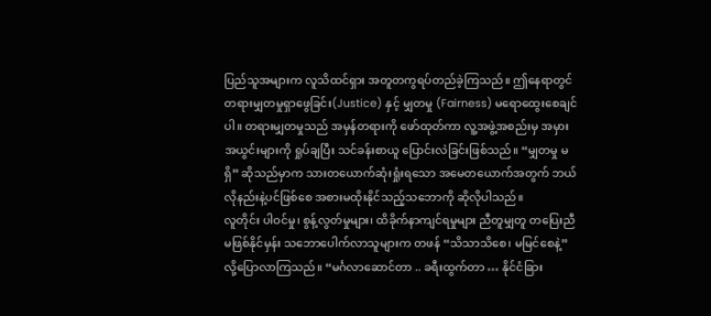ပြည်သူအများက လူသိထင်ရှား အတူတကွရပ်တည်ခဲ့ကြသည်။ ဤနေရာတွင် တရားမျှတမှုရှာဖွေခြင်း(Justice) နှင့် မျှတမှု (Fairness) မရောထွေးစေချင်ပါ။ တရားမျှတမှုသည် အမှန်တရားကို ဖော်ထုတ်ကာ လူ့အဖွဲ့အစည်းမှ အမှားအယွင်းများကို ရှုပ်ချပြီး သင်ခန်းစာယူ ပြောင်းလဲခြင်းဖြစ်သည်။ “မျှတမှု မရှိ” ဆိုသည်မှာက သားတယောက်ဆုံးရှုံးရသော အမေတယောက်အတွက် ဘယ်လိုနည်းနဲ့ပင်ဖြစ်စေ အစားမထိုးနိုင်သည့်သဘောကို ဆိုလိုပါသည်။
လူတိုင်း ပါဝင်မှု၊ စွန့်လွတ်မှုများ၊ ထိခိုက်နာကျင်ရမှုများ ညီတူမျှတူ တပြေးညီမဖြစ်နိုင်မှန်း သဘောပေါက်လာသူများက တဖန် “သိသာသိစေ၊ မမြင်စေနဲ့” လို့ပြောလာကြသည်။ “မင်္ဂလာဆောင်တာ .. ခရီးထွက်တာ … နိုင်ငံခြား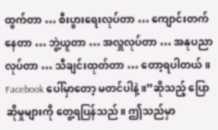ထွက်တာ … စီးပွားရေးလုပ်တာ … ကျောင်းတက်နေတာ … ဘွဲ့ယူတာ … အလှူလုပ်တာ … အနုပညာလုပ်တာ … သီချင်းထုတ်တာ … တော့ရပါတယ်။ Facebook ပေါ်မှာတော့ မတင်ပါနဲ့။”ဆိုသည့် ပြောဆိုမှုများကို တွေ့ရပြန်သည်။ ဤသည်မှာ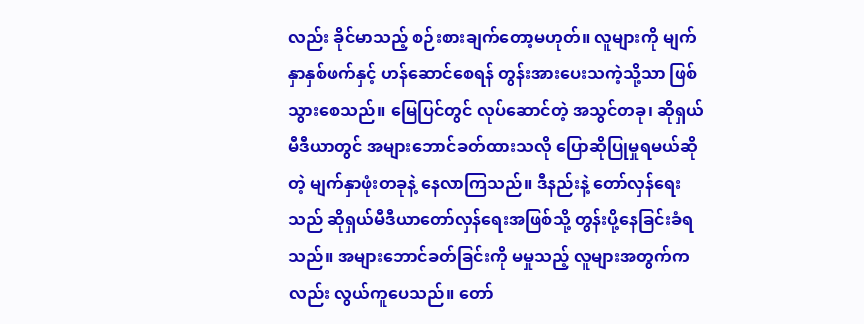လည်း ခိုင်မာသည့် စဉ်းစားချက်တော့မဟုတ်။ လူများကို မျက်နှာနှစ်ဖက်နှင့် ဟန်ဆောင်စေရန် တွန်းအားပေးသကဲ့သို့သာ ဖြစ်သွားစေသည်။ မြေပြင်တွင် လုပ်ဆောင်တဲ့ အသွင်တခု၊ ဆိုရှယ်မီဒီယာတွင် အများဘောင်ခတ်ထားသလို ပြောဆိုပြုမှုရမယ်ဆိုတဲ့ မျက်နှာဖုံးတခုနဲ့ နေလာကြသည်။ ဒီနည်းနဲ့ တော်လှန်ရေးသည် ဆိုရှယ်မီဒီယာတော်လှန်ရေးအဖြစ်သို့ တွန်းပို့နေခြင်းခံရသည်။ အများဘောင်ခတ်ခြင်းကို မမှုသည့် လူများအတွက်ကလည်း လွယ်ကူပေသည်။ တော်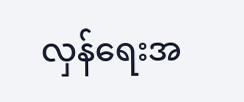လှန်ရေးအ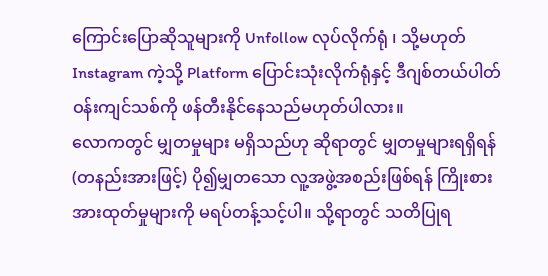ကြောင်းပြောဆိုသူများကို Unfollow လုပ်လိုက်ရုံ ၊ သို့မဟုတ် Instagram ကဲ့သို့ Platform ပြောင်းသုံးလိုက်ရုံနှင့် ဒီဂျစ်တယ်ပါတ်ဝန်းကျင်သစ်ကို ဖန်တီးနိုင်နေသည်မဟုတ်ပါလား။
လောကတွင် မျှတမှုများ မရှိသည်ဟု ဆိုရာတွင် မျှတမှုများရရှိရန် (တနည်းအားဖြင့်) ပို၍မျှတသော လူ့အဖွဲ့အစည်းဖြစ်ရန် ကြိုးစားအားထုတ်မှုများကို မရပ်တန့်သင့်ပါ။ သို့ရာတွင် သတိပြုရ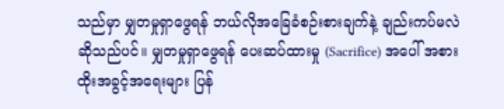သည်မှာ မျှတမှုရှာဖွေရန် ဘယ်လိုအခြေခံစဉ်းစားချက်နဲ့ ချည်းကပ်မလဲဆိုသည်ပင်။ မျှတမှုရှာဖွေရန် ပေးဆပ်ထားမှု (Sacrifice) အပေါ် အစားထိုးအခွင့်အရေးများ ပြန်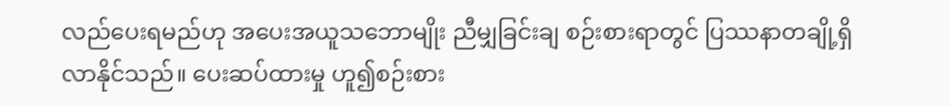လည်ပေးရမည်ဟု အပေးအယူသဘောမျိုး ညီမျှခြင်းချ စဉ်းစားရာတွင် ပြဿနာတချို့ရှိလာနိုင်သည်။ ပေးဆပ်ထားမှု ဟူ၍စဉ်းစား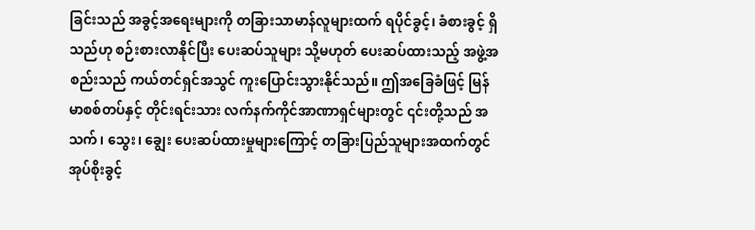ခြင်းသည် အခွင့်အရေးများကို တခြားသာမာန်လူများထက် ရပိုင်ခွင့်၊ ခံစားခွင့် ရှိသည်ဟု စဉ်းစားလာနိုင်ပြီး ပေးဆပ်သူများ သို့မဟုတ် ပေးဆပ်ထားသည့် အဖွဲ့အစည်းသည် ကယ်တင်ရှင်အသွင် ကူးပြောင်းသွားနိုင်သည်။ ဤအခြေခံဖြင့် မြန်မာစစ်တပ်နှင့် တိုင်းရင်းသား လက်နက်ကိုင်အာဏာရှင်များတွင် ၎င်းတို့သည် အသက်၊ သွေး၊ ချွေး ပေးဆပ်ထားမှုများကြောင့် တခြားပြည်သူများအထက်တွင် အုပ်စိုးခွင့်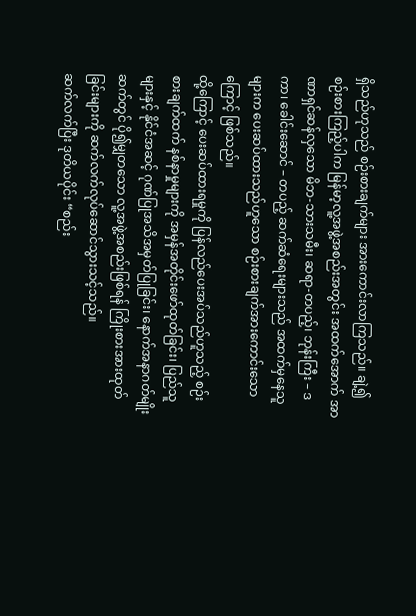ရှိသည်ဟုသည် စဉ်းစားချက်များ အားကောင်းလာကြသည်။ ချဲ့၍စဉ်းစားကြည့်ပါက မြန်မာ့လူ့အဖွဲ့အစည်းအတွင်း အထက်အောက် အာဏာရှင်ဆန်လှသော မိဘ-သားသမီး၊ ဆရာ-တပည့်၊ ဘုန်းကြီး – ဒကာ၊ ခေါင်းဆောင် – တပည့် ဆက်ဆံရေးများသည် အထက်မှနေသူများက ပေးဆပ်ထားသည်ဟူသော စဉ်းစားချက်အားကောင်းသောကြောင့် ဖြစ်သည်။
ထို့ကြောင့် ပေးဆပ်ထားရမှုကို ပြန်လည်ပေးအပ်သည်ဟူသည့် စဉ်းစားချက်ထက် နစ်နာမှုများကို အမှန်အတိုင်းဖော်ထုတ်ခြင်း၊ ပြည်သူများနှင့် နိုင်ငံအဆင့် ဂုဏ်ပြုအသိအမှတ်ပြုခြင်း၊ နောက်အနာဂတ်မျိုးဆက်တွင် ပို၍မျှတသော လူ့အဖွဲ့အစည်းဖြစ်ရန် ကြိုးစားအားထုတ်ခြင်းများကို ဆက်လက်လုပ်ဆောင်သွားသင့်သည်။
ဆက်လက်ပြီး ဒုတိယပိုင်း “စည်း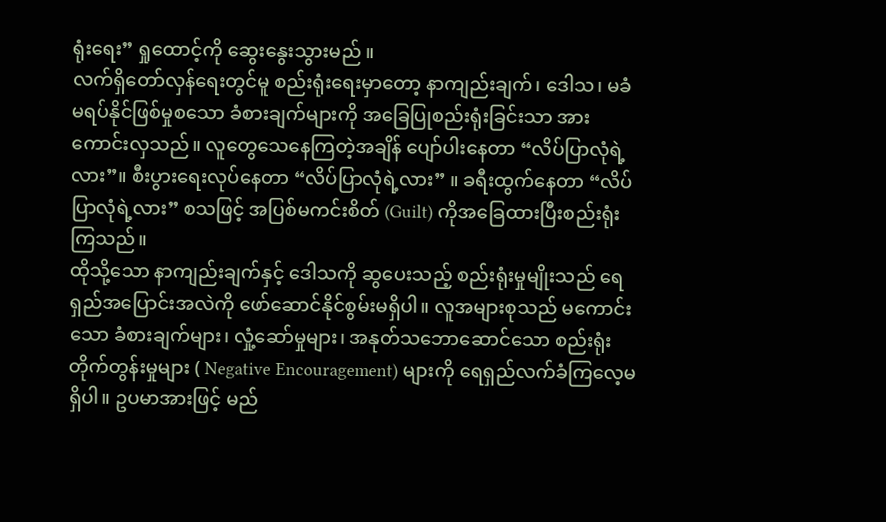ရုံးရေး” ရှုထောင့်ကို ဆွေးနွေးသွားမည် ။
လက်ရှိတော်လှန်ရေးတွင်မူ စည်းရုံးရေးမှာတော့ နာကျည်းချက်၊ ဒေါသ၊ မခံမရပ်နိုင်ဖြစ်မှုစသော ခံစားချက်များကို အခြေပြုစည်းရုံးခြင်းသာ အားကောင်းလှသည်။ လူတွေသေနေကြတဲ့အချိန် ပျော်ပါးနေတာ “လိပ်ပြာလုံရဲ့လား”။ စီးပွားရေးလုပ်နေတာ “လိပ်ပြာလုံရဲ့လား” ။ ခရီးထွက်နေတာ “လိပ်ပြာလုံရဲ့လား” စသဖြင့် အပြစ်မကင်းစိတ် (Guilt) ကိုအခြေထားပြီးစည်းရုံးကြသည်။
ထိုသို့သော နာကျည်းချက်နှင့် ဒေါသကို ဆွပေးသည့် စည်းရုံးမှုမျိုးသည် ရေရှည်အပြောင်းအလဲကို ဖော်ဆောင်နိုင်စွမ်းမရှိပါ။ လူအများစုသည် မကောင်းသော ခံစားချက်များ၊ လှုံ့ဆော်မှုများ၊ အနုတ်သဘောဆောင်သော စည်းရုံးတိုက်တွန်းမှုများ ( Negative Encouragement) များကို ရေရှည်လက်ခံကြလေ့မရှိပါ။ ဥပမာအားဖြင့် မည်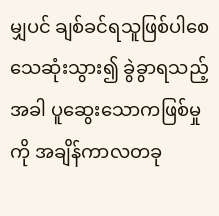မျှပင် ချစ်ခင်ရသူဖြစ်ပါစေ သေဆုံးသွား၍ ခွဲခွာရသည့်အခါ ပူဆွေးသောကဖြစ်မှုကို အချိန်ကာလတခု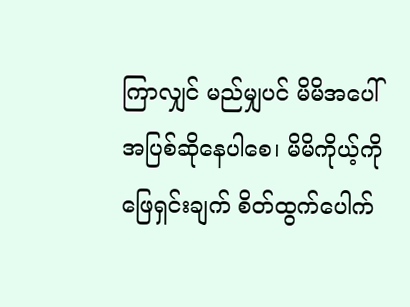ကြာလျှင် မည်မျှပင် မိမိအပေါ် အပြစ်ဆိုနေပါစေ၊ မိမိကိုယ့်ကို ဖြေရှင်းချက် စိတ်ထွက်ပေါက်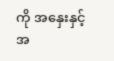ကို အနှေးနှင့်အ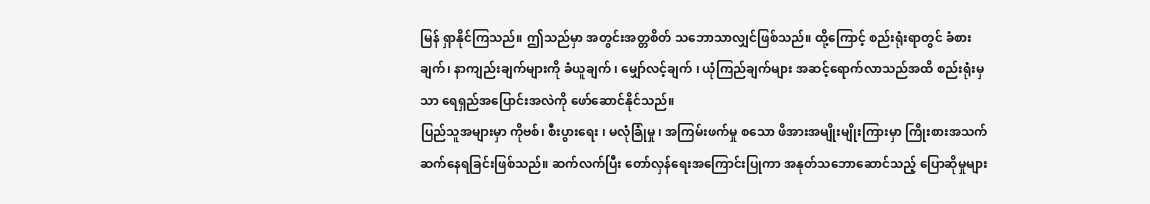မြန် ရှာနိုင်ကြသည်။ ဤသည်မှာ အတွင်းအတ္တစိတ် သဘောသာလျှင်ဖြစ်သည်။ ထို့ကြောင့် စည်းရုံးရာတွင် ခံစားချက်၊ နာကျည်းချက်များကို ခံယူချက် ၊ မျှော်လင့်ချက် ၊ ယုံကြည်ချက်များ အဆင့်ရောက်လာသည်အထိ စည်းရုံးမှသာ ရေရှည်အပြောင်းအလဲကို ဖော်ဆောင်နိုင်သည်။
ပြည်သူအများမှာ ကိုဗစ်၊ စီးပွားရေး ၊ မလုံခြုံမှု ၊ အကြမ်းဖက်မှု စသော ဖိအားအမျိုးမျိုးကြားမှာ ကြိုးစားအသက်ဆက်နေရခြင်းဖြစ်သည်။ ဆက်လက်ပြီး တော်လှန်ရေးအကြောင်းပြုကာ အနုတ်သဘောဆောင်သည့် ပြောဆိုမှုများ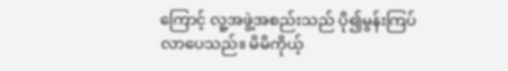ကြောင့် လူ့အဖွဲ့အစည်းသည် ပို၍မွန်းကြပ်လာပေသည်။ မိမိကိုယ့်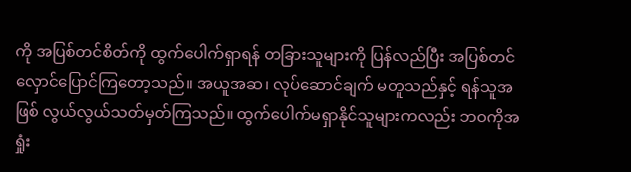ကို အပြစ်တင်စိတ်ကို ထွက်ပေါက်ရှာရန် တခြားသူများကို ပြန်လည်ပြီး အပြစ်တင်လှောင်ပြောင်ကြတော့သည်။ အယူအဆ၊ လုပ်ဆောင်ချက် မတူသည်နှင့် ရန်သူအဖြစ် လွယ်လွယ်သတ်မှတ်ကြသည်။ ထွက်ပေါက်မရှာနိုင်သူများကလည်း ဘဝကိုအရှုံး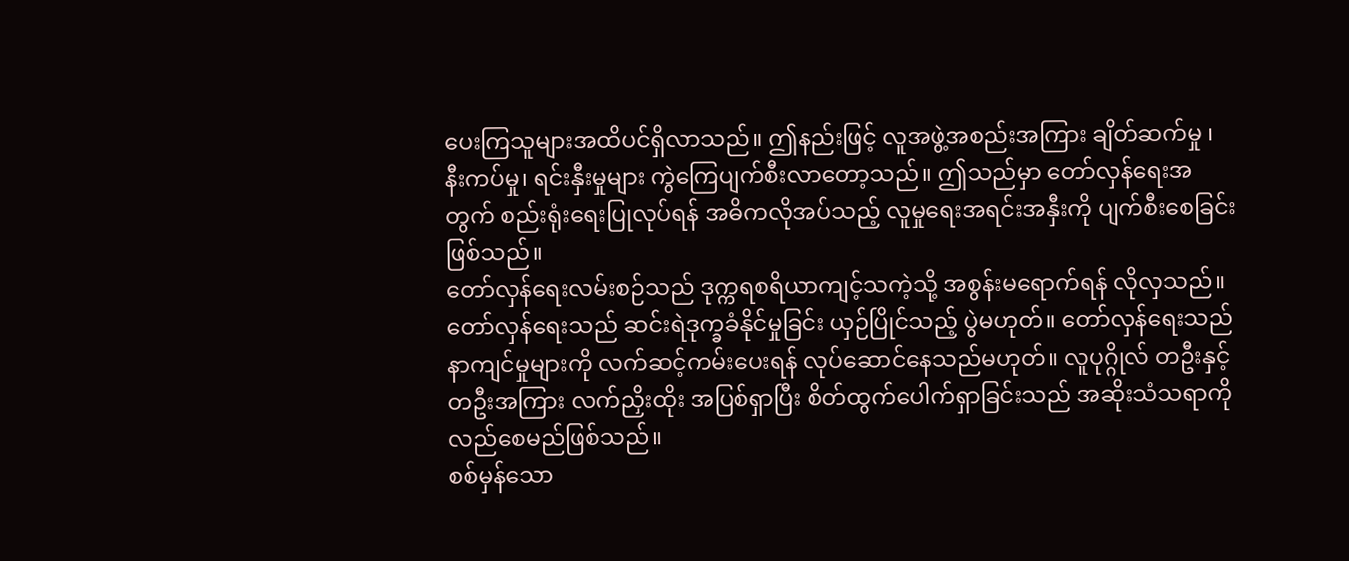ပေးကြသူများအထိပင်ရှိလာသည်။ ဤနည်းဖြင့် လူအဖွဲ့အစည်းအကြား ချိတ်ဆက်မှု ၊ နီးကပ်မှု၊ ရင်းနှီးမှုများ ကွဲကြေပျက်စီးလာတော့သည်။ ဤသည်မှာ တော်လှန်ရေးအတွက် စည်းရုံးရေးပြုလုပ်ရန် အဓိကလိုအပ်သည့် လူမှုရေးအရင်းအနှီးကို ပျက်စီးစေခြင်းဖြစ်သည်။
တော်လှန်ရေးလမ်းစဉ်သည် ဒုက္ကရစရိယာကျင့်သကဲ့သို့ အစွန်းမရောက်ရန် လိုလှသည်။ တော်လှန်ရေးသည် ဆင်းရဲဒုက္ခခံနိုင်မှုခြင်း ယှဉ်ပြိုင်သည့် ပွဲမဟုတ်။ တော်လှန်ရေးသည် နာကျင်မှုများကို လက်ဆင့်ကမ်းပေးရန် လုပ်ဆောင်နေသည်မဟုတ်။ လူပုဂ္ဂိုလ် တဦးနှင့် တဦးအကြား လက်ညှိးထိုး အပြစ်ရှာပြီး စိတ်ထွက်ပေါက်ရှာခြင်းသည် အဆိုးသံသရာကို လည်စေမည်ဖြစ်သည်။
စစ်မှန်သော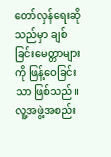တော်လှန်ရေးဆိုသည်မှာ ချစ်ခြင်းမေတ္တာများကို ဖြန့်ဝေခြင်းသာ ဖြစ်သည်။ လူ့အဖွဲ့အစည်း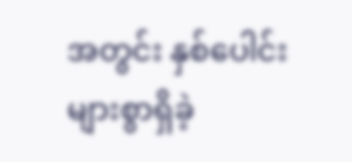အတွင်း နှစ်ပေါင်းများစွာရှိခဲ့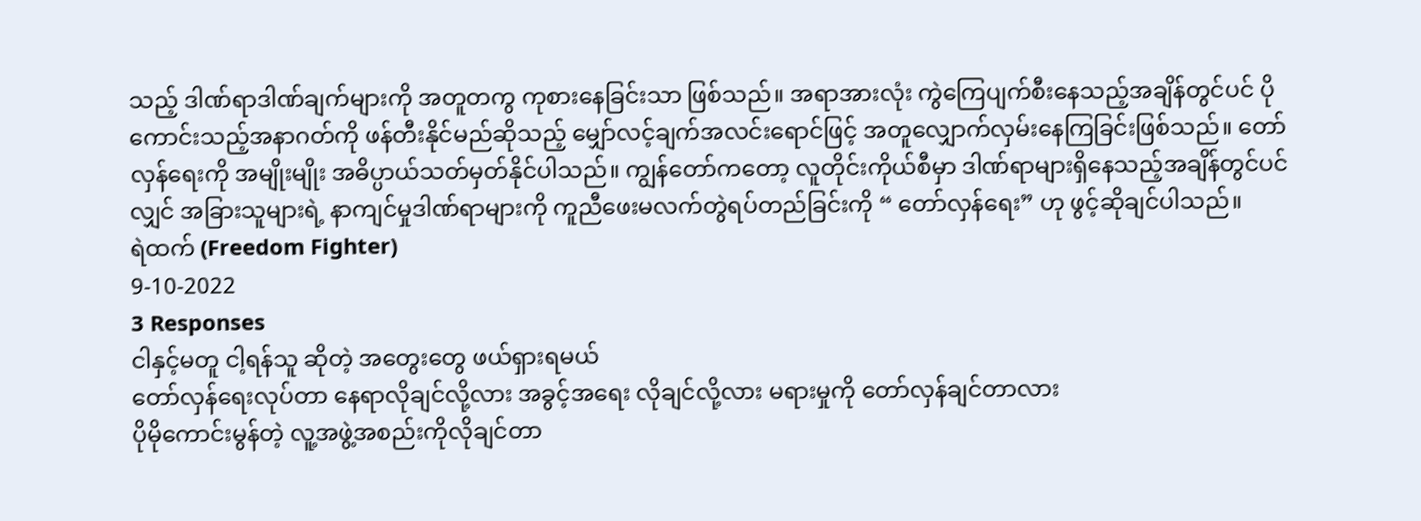သည့် ဒါဏ်ရာဒါဏ်ချက်များကို အတူတကွ ကုစားနေခြင်းသာ ဖြစ်သည်။ အရာအားလုံး ကွဲကြေပျက်စီးနေသည့်အချိန်တွင်ပင် ပိုကောင်းသည့်အနာဂတ်ကို ဖန်တီးနိုင်မည်ဆိုသည့် မျှော်လင့်ချက်အလင်းရောင်ဖြင့် အတူလျှောက်လှမ်းနေကြခြင်းဖြစ်သည်။ တော်လှန်ရေးကို အမျိုးမျိုး အဓိပ္ပာယ်သတ်မှတ်နိုင်ပါသည်။ ကျွန်တော်ကတော့ လူတိုင်းကိုယ်စီမှာ ဒါဏ်ရာများရှိနေသည့်အချိန်တွင်ပင်လျှင် အခြားသူများရဲ့ နာကျင်မှုဒါဏ်ရာများကို ကူညီဖေးမလက်တွဲရပ်တည်ခြင်းကို “ တော်လှန်ရေး” ဟု ဖွင့်ဆိုချင်ပါသည်။
ရဲထက် (Freedom Fighter)
9-10-2022
3 Responses
ငါနှင့်မတူ ငါ့ရန်သူ ဆိုတဲ့ အတွေးတွေ ဖယ်ရှားရမယ်
တော်လှန်ရေးလုပ်တာ နေရာလိုချင်လို့လား အခွင့်အရေး လိုချင်လို့လား မရားမှုကို တော်လှန်ချင်တာလား
ပိုမိုကောင်းမွန်တဲ့ လူ့အဖွဲ့အစည်းကိုလိုချင်တာ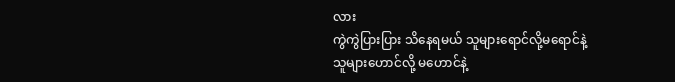လား
ကွဲကွဲပြားပြား သိနေရမယ် သူများရောင်လို့မရောင်နဲ့
သူများဟောင်လို့ မဟောင်နဲ့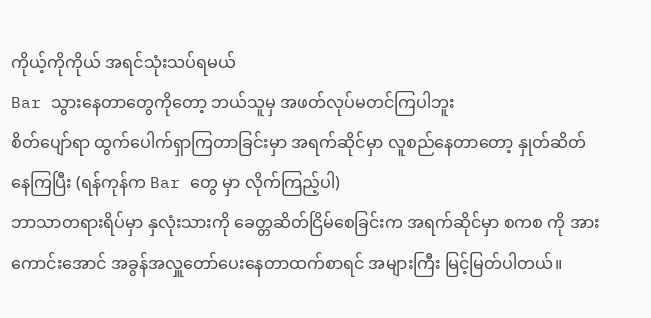ကိုယ့်ကိုကိုယ် အရင်သုံးသပ်ရမယ်
Bar သွားနေတာတွေကိုတော့ ဘယ်သူမှ အဖတ်လုပ်မတင်ကြပါဘူး
စိတ်ပျော်ရာ ထွက်ပေါက်ရှာကြတာခြင်းမှာ အရက်ဆိုင်မှာ လူစည်နေတာတော့ နှုတ်ဆိတ်နေကြပြီး (ရန်ကုန်က Bar တွေ မှာ လိုက်ကြည့်ပါ)
ဘာသာတရားရိပ်မှာ နှလုံးသားကို ခေတ္တဆိတ်ငြိမ်စေခြင်းက အရက်ဆိုင်မှာ စကစ ကို အားကောင်းအောင် အခွန်အလှူတော်ပေးနေတာထက်စာရင် အများကြီး မြင့်မြတ်ပါတယ်။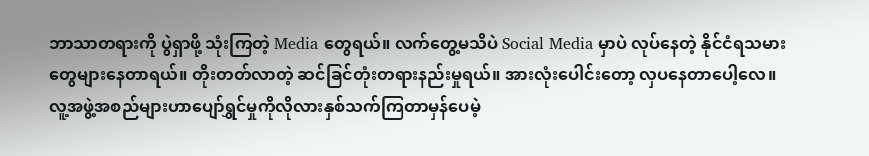ဘာသာတရားကို ပွဲရှာဖို့ သုံးကြတဲ့ Media တွေရယ်။ လက်တွေ့မသိပဲ Social Media မှာပဲ လုပ်နေတဲ့ နိုင်ငံရသမားတွေများနေတာရယ်။ တိုးတတ်လာတဲ့ ဆင်ခြင်တုံးတရားနည်းမှုရယ်။ အားလုံးပေါင်းတော့ လှပနေတာပေါ့လေ။
လူ့အဖွဲ့အစည်များဟာပျော်ရွှင်မှုကိုလိုလားနှစ်သက်ကြတာမှန်ပေမဲ့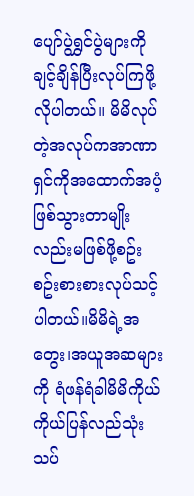ပျော်ပွဲရွှင်ပွဲများကိုချင့်ချိန်ပြီးလုပ်ကြဖို့လိုပါတယ်။ မိမိလုပ်တဲ့အလုပ်ကအာဏာရှင်ကိုအထောက်အပံ့ဖြစ်သွားတာမျိုးလည်းမဖြစ်ဖို့စဥ်းစဥ်းစားစားလုပ်သင့်ပါတယ်။မိမိရဲ့အတွေး၊အယူအဆများကို ရံဖန်ရံခါမိမိကိုယ်ကိုယ်ပြန်လည်သုံးသပ်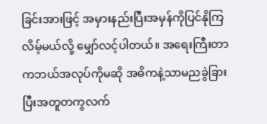ခြင်းအားဖြင့် အမှားနည်းပြီးအမှန်ကိုပြင်နိုကြလိမ့်မယ်လို့ မျှော်လင့်ပါတယ်။ အရေးကြီးတာကဘယ်အလုပ်ကိုမဆို အဓိကနဲ့သာမညခွဲခြားပြီးအတူတကွလက်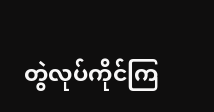တွဲလုပ်ကိုင်ကြ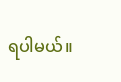ရပါမယ်။